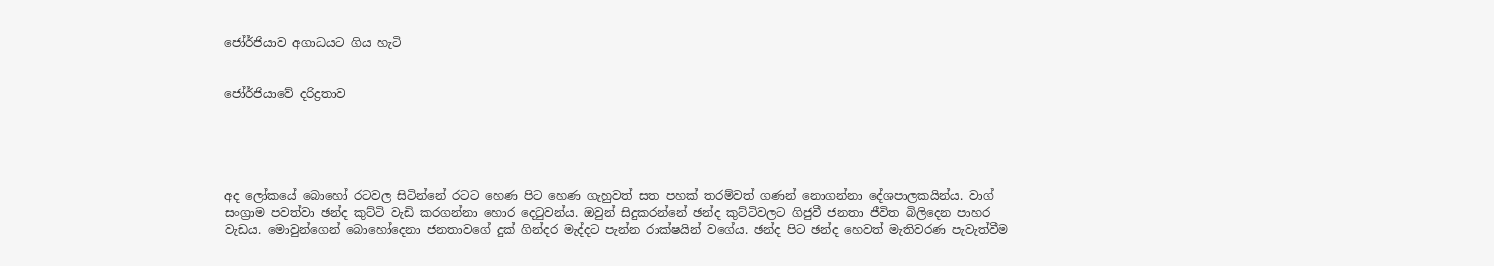ජෝර්ජියාව අගාධයට ගිය හැටි


ජෝර්ජියාවේ දරිද්‍රතාව





අද ලෝකයේ බොහෝ රටවල සිටින්නේ රටට හෙණ පිට හෙණ ගැහුවත් සත පහක් තරම්වත් ගණන් නොගන්නා දේශපාලකයින්ය. වාග් සංග්‍රාම පවත්වා ඡන්ද කුට්ටි වැඩි කරගන්නා හොර දෙටුවන්ය. ඔවුන් සිදුකරන්නේ ඡන්ද කුට්ටිවලට ගිජුවී ජනතා ජීවිත බිලිදෙන පාහර වැඩය. මොවුන්ගෙන් බොහෝදෙනා ජනතාවගේ දුක් ගින්දර මැද්දට පැන්න රාක්ෂයින් වගේය. ඡන්ද පිට ඡන්ද හෙවත් මැතිවරණ පැවැත්වීම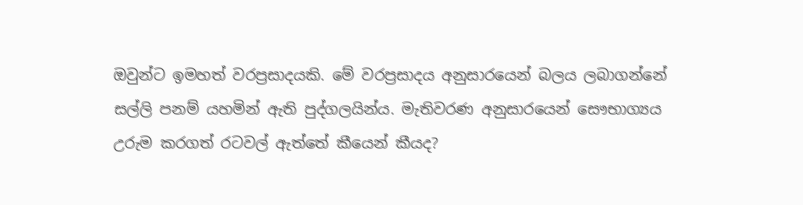ඔවුන්ට ඉමහත් වරප්‍රසාදයකි. මේ වරප්‍රසාදය අනුසාරයෙන් බලය ලබාගන්නේ සල්ලි පනම් යහමින් ඇති පුද්ගලයින්ය. මැතිවරණ අනුසාරයෙන් සෞභාග්‍යය උරුම කරගත් රටවල් ඇත්තේ කීයෙන් කීයද?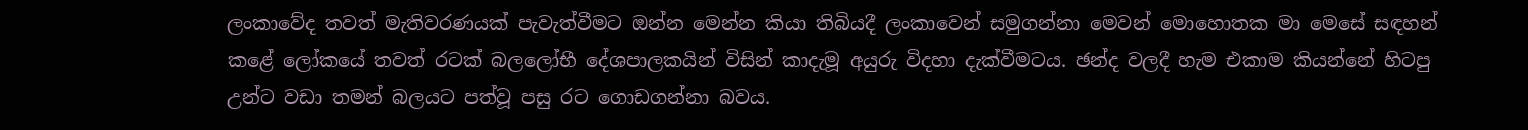ලංකාවේද තවත් මැතිවරණයක් පැවැත්වීමට ඔන්න මෙන්න කියා තිබියදී ලංකාවෙන් සමුගන්නා මෙවන් මොහොතක මා මෙසේ සඳහන් කළේ ලෝකයේ තවත් රටක් බලලෝභී දේශපාලකයින් විසින් කාදැමූ අයුරු විදහා දැක්වීමටය. ඡන්ද වලදී හැම එකාම කියන්නේ හිටපු උන්ට වඩා තමන් බලයට පත්වූ පසු රට ගොඩගන්නා බවය.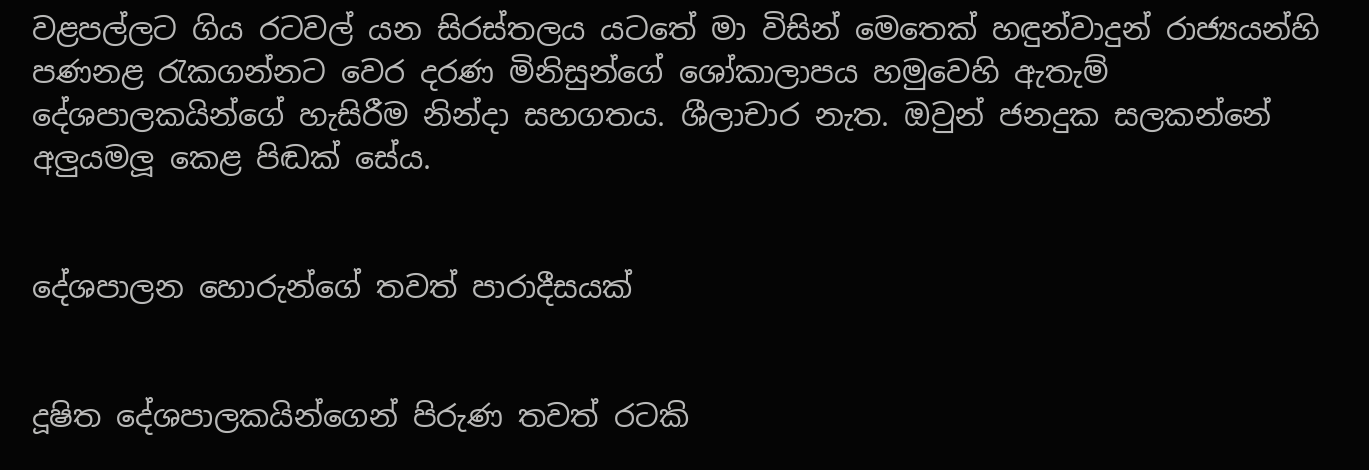වළපල්ලට ගිය රටවල් යන සිරස්තලය යටතේ මා විසින් මෙතෙක් හඳුන්වාදුන් රාජ්‍යයන්හි පණනළ රැකගන්නට වෙර දරණ මිනිසුන්ගේ ශෝකාලාපය හමුවෙහි ඇතැම් දේශපාලකයින්ගේ හැසිරීම නින්දා සහගතය. ශීලාචාර නැත. ඔවුන් ජනදුක සලකන්නේ අලුයමලූ කෙළ පිඬක් සේය.


දේශපාලන හොරුන්ගේ තවත් පාරාදීසයක්


දූෂිත දේශපාලකයින්ගෙන් පිරුණ තවත් රටකි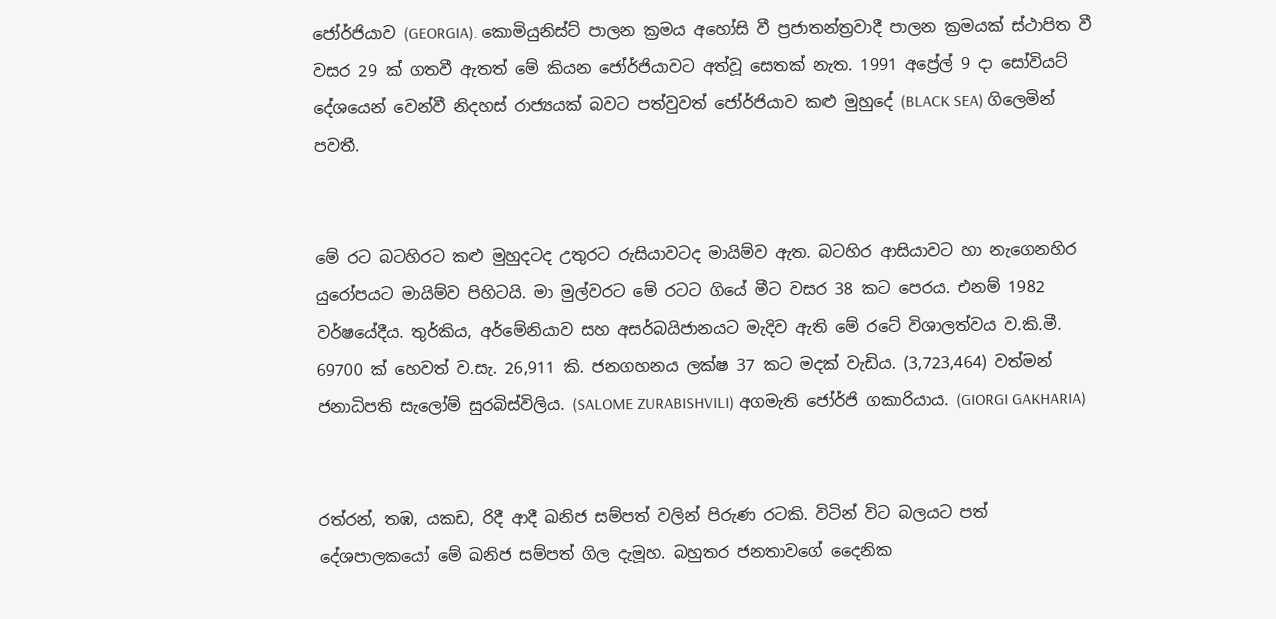ජෝර්ජියාව (GEORGIA). කොමියුනිස්ට් පාලන ක්‍රමය අහෝසි වී ප්‍රජාතන්ත්‍රවාදී පාලන ක්‍රමයක් ස්ථාපිත වී වසර 29 ක් ගතවී ඇතත් මේ කියන ජෝර්ජියාවට අත්වූ සෙතක් නැත. 1991 අප්‍රේල් 9 දා සෝවියට් දේශයෙන් වෙන්වී නිදහස් රාජ්‍යයක් බවට පත්වුවත් ජෝර්ජියාව කළු මුහුදේ (BLACK SEA) ගිලෙමින් පවතී.


මේ රට බටහිරට කළු මුහුදටද උතුරට රුසියාවටද මායිම්ව ඇත. බටහිර ආසියාවට හා නැගෙනහිර යුරෝපයට මායිම්ව පිහිටයි. මා මුල්වරට මේ රටට ගියේ මීට වසර 38 කට පෙරය. එනම් 1982 වර්ෂයේදීය. තුර්කිය, අර්මේනියාව සහ අසර්බයිජානයට මැදිව ඇති මේ රටේ විශාලත්වය ව.කි.මී. 69700 ක් හෙවත් ව.සැ. 26,911 කි. ජනගහනය ලක්ෂ 37 කට මදක් වැඩිය. (3,723,464) වත්මන් ජනාධිපති සැලෝම් සුරබිස්විලිය. (SALOME ZURABISHVILI) අගමැති ජෝර්ජි ගකාරියාය. (GIORGI GAKHARIA)


රත්රන්, තඹ, යකඩ, රිදී ආදී ඛනිජ සම්පත් වලින් පිරුණ රටකි. විටින් විට බලයට පත් දේශපාලකයෝ මේ ඛනිජ සම්පත් ගිල දැමූහ. බහුතර ජනතාවගේ දෛනික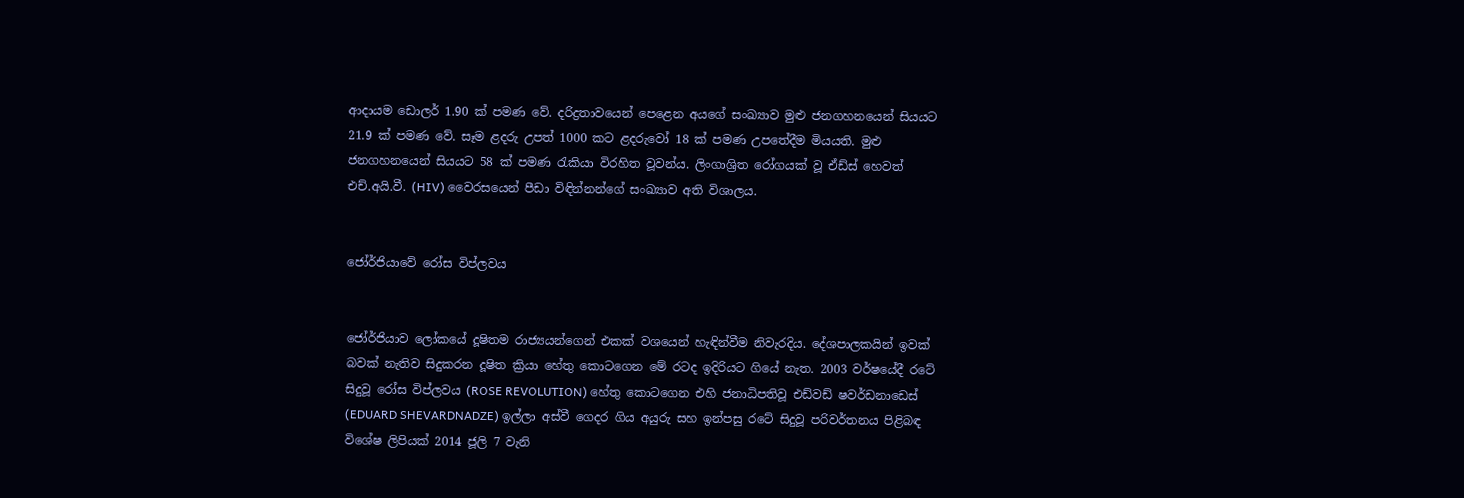ආදායම ඩොලර් 1.90 ක් පමණ වේ. දරිද්‍රතාවයෙන් පෙළෙන අයගේ සංඛ්‍යාව මුළු ජනගහනයෙන් සියයට 21.9 ක් පමණ වේ. සෑම ළදරු උපත් 1000 කට ළදරුවෝ 18 ක් පමණ උපතේදීම මියයති. මුළු ජනගහනයෙන් සියයට 58 ක් පමණ රැකියා විරහිත වූවන්ය. ලිංගාශ්‍රිත රෝගයක් වූ ඒඩ්ස් හෙවත් එච්.අයි.වී. (HIV) වෛරසයෙන් පීඩා විඳින්නන්ගේ සංඛ්‍යාව අති විශාලය.


ජෝර්ජියාවේ රෝස විප්ලවය


ජෝර්ජියාව ලෝකයේ දූෂිතම රාජ්‍යයන්ගෙන් එකක් වශයෙන් හැඳින්වීම නිවැරදිය. දේශපාලකයින් ඉවක් බවක් නැතිව සිදුකරන දූෂිත ක්‍රියා හේතු කොටගෙන මේ රටද ඉදිරියට ගියේ නැත. 2003 වර්ෂයේදී රටේ සිදුවූ රෝස විප්ලවය (ROSE REVOLUTION) හේතු කොටගෙන එහි ජනාධිපතිවූ එඩ්වඩ් ෂවර්ඩනාඩෙස් (EDUARD SHEVARDNADZE) ඉල්ලා අස්වී ගෙදර ගිය අයුරු සහ ඉන්පසු රටේ සිදුවූ පරිවර්තනය පිළිබඳ විශේෂ ලිපියක් 2014 ජූලි 7 වැනි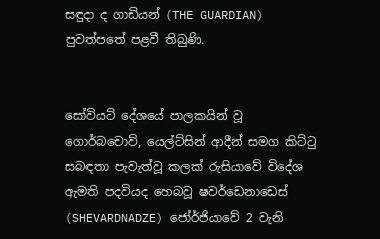සඳුදා ද ගාඩියන් (THE GUARDIAN) පුවත්පතේ පළවී තිබුණි.


සෝවියට් දේශයේ පාලකයින් වූ ගොර්බචොව්, යෙල්ට්සින් ආදීන් සමග කිට්ටු සබඳතා පැවැත්වූ කලක් රුසියාවේ විදේශ ඇමති පදවියද හෙබවූ ෂවර්ඩෙනාඩෙස් (SHEVARDNADZE) ජෝර්ජියාවේ 2 වැනි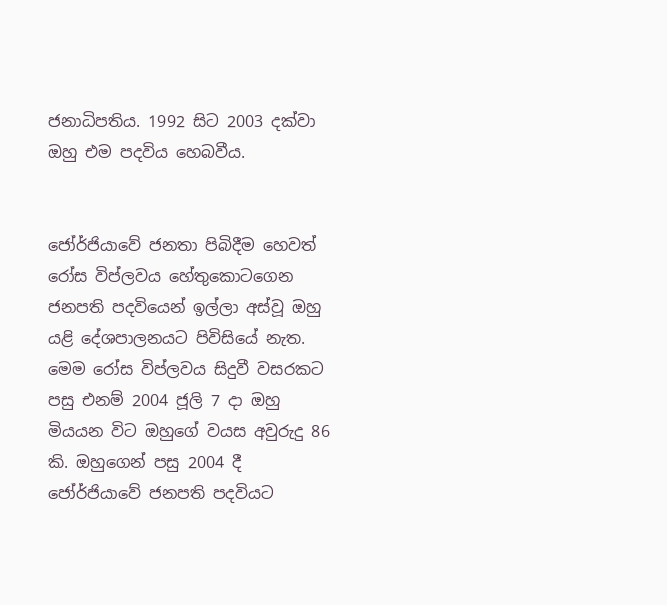ජනාධිපතිය. 1992 සිට 2003 දක්වා ඔහු එම පදවිය හෙබවීය.


ජෝර්ජියාවේ ජනතා පිබිදීම හෙවත් රෝස විප්ලවය හේතුකොටගෙන ජනපති පදවියෙන් ඉල්ලා අස්වූ ඔහු යළි දේශපාලනයට පිවිසියේ නැත. මෙම රෝස විප්ලවය සිදුවී වසරකට පසු එනම් 2004 ජූලි 7 දා ඔහු මියයන විට ඔහුගේ වයස අවුරුදු 86 කි. ඔහුගෙන් පසු 2004 දී ජෝර්ජියාවේ ජනපති පදවියට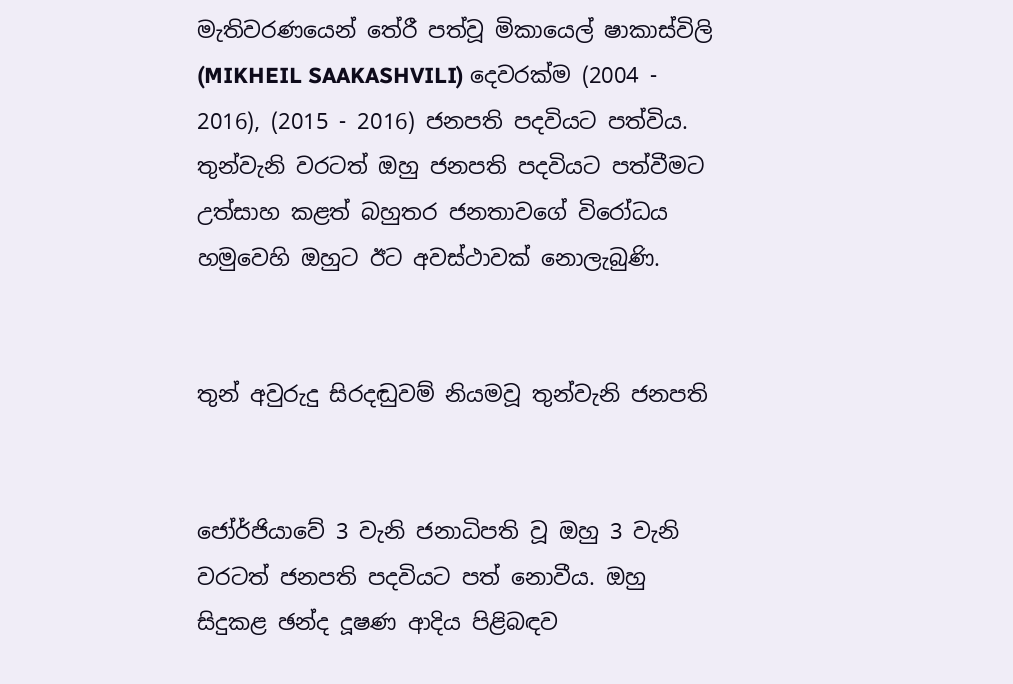මැතිවරණයෙන් තේරී පත්වූ මිකායෙල් ෂාකාස්විලි (MIKHEIL SAAKASHVILI) දෙවරක්ම (2004 - 2016), (2015 - 2016) ජනපති පදවියට පත්විය. තුන්වැනි වරටත් ඔහු ජනපති පදවියට පත්වීමට උත්සාහ කළත් බහුතර ජනතාවගේ විරෝධය හමුවෙහි ඔහුට ඊට අවස්ථාවක් නොලැබුණි.


තුන් අවුරුදු සිරදඬුවම් නියමවූ තුන්වැනි ජනපති


ජෝර්ජියාවේ 3 වැනි ජනාධිපති වූ ඔහු 3 වැනි වරටත් ජනපති පදවියට පත් නොවීය. ඔහු සිදුකළ ඡන්ද දූෂණ ආදිය පිළිබඳව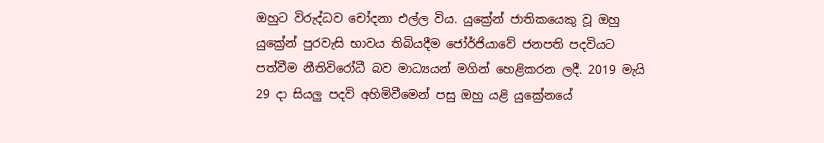ඔහුට විරුද්ධව චෝදනා එල්ල විය. යුක්‍රේන් ජාතිකයෙකු වූ ඔහු යුක්‍රේන් පුරවැසි භාවය තිබියදීම ජෝර්ජියාවේ ජනපති පදවියට පත්වීම නීතිවිරෝධී බව මාධ්‍යයන් මගින් හෙළිකරන ලදී. 2019 මැයි 29 දා සියලු පදවි අහිමිවීමෙන් පසු ඔහු යළි යුක්‍රේනයේ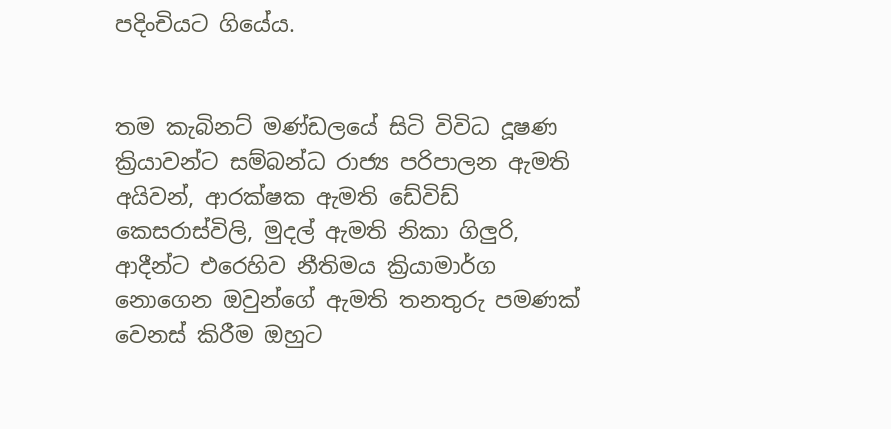පදිංචියට ගියේය.


තම කැබිනට් මණ්ඩලයේ සිටි විවිධ දූෂණ ක්‍රියාවන්ට සම්බන්ධ රාජ්‍ය පරිපාලන ඇමති අයිවන්, ආරක්ෂක ඇමති ඩේවිඩ් කෙසරාස්විලි, මුදල් ඇමති නිකා ගිලුරි, ආදීන්ට එරෙහිව නීතිමය ක්‍රියාමාර්ග නොගෙන ඔවුන්ගේ ඇමති තනතුරු පමණක් වෙනස් කිරීම ඔහුට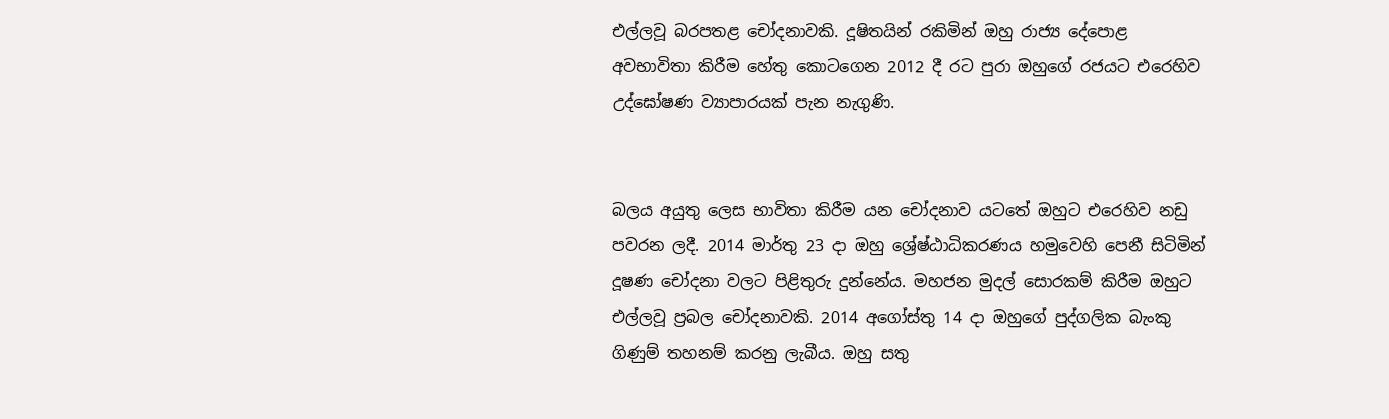එල්ලවූ බරපතළ චෝදනාවකි. දූෂිතයින් රකිමින් ඔහු රාජ්‍ය දේපොළ අවභාවිතා කිරීම හේතු කොටගෙන 2012 දී රට පුරා ඔහුගේ රජයට එරෙහිව උද්ඝෝෂණ ව්‍යාපාරයක් පැන නැගුණි.


බලය අයුතු ලෙස භාවිතා කිරීම යන චෝදනාව යටතේ ඔහුට එරෙහිව නඩු පවරන ලදී. 2014 මාර්තු 23 දා ඔහු ශ්‍රේෂ්ඨාධිකරණය හමුවෙහි පෙනී සිටිමින් දූෂණ චෝදනා වලට පිළිතුරු දුන්නේය. මහජන මුදල් සොරකම් කිරීම ඔහුට එල්ලවූ ප්‍රබල චෝදනාවකි. 2014 අගෝස්තු 14 දා ඔහුගේ පුද්ගලික බැංකු ගිණුම් තහනම් කරනු ලැබීය. ඔහු සතු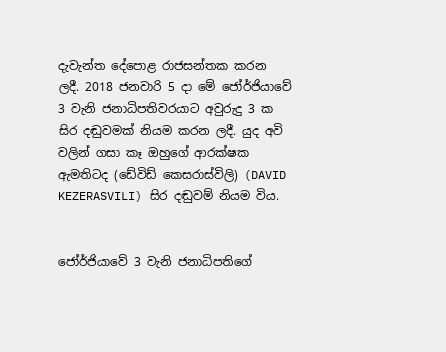දැවැන්ත දේපොළ රාජසන්තක කරන ලදී. 2018 ජනවාරි 5 දා මේ ජෝර්ජියාවේ 3 වැනි ජනාධිපතිවරයාට අවුරුදු 3 ක සිර දඬුවමක් නියම කරන ලදී. යුද අවි වලින් ගසා කෑ ඔහුගේ ආරක්ෂක ඇමතිටද (ඩේවිඩ් කෙසරාස්විලි) (DAVID KEZERASVILI) සිර දඬුවම් නියම විය.


ජෝර්ජියාවේ 3 වැනි ජනාධිපතිගේ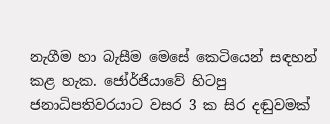නැගීම හා බැසීම මෙසේ කෙටියෙන් සඳහන් කළ හැක. ජෝර්ජියාවේ හිටපු ජනාධිපතිවරයාට වසර 3 ක සිර දඬුවමක්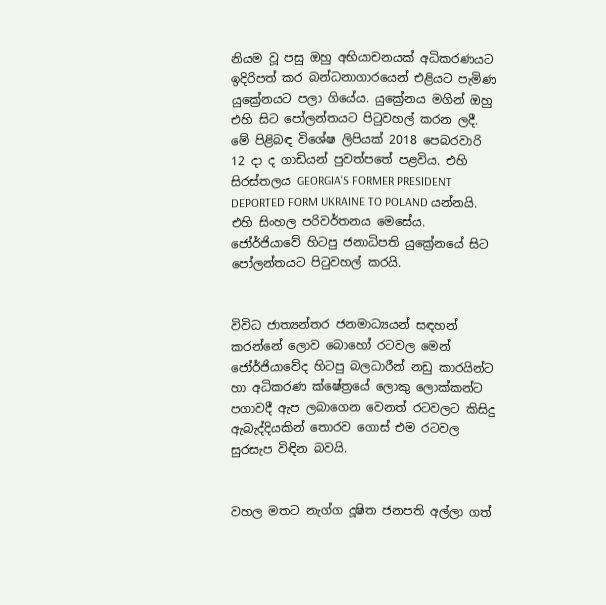නියම වූ පසු ඔහු අභියාචනයක් අධිකරණයට ඉදිරිපත් කර බන්ධනාගාරයෙන් එළියට පැමිණ යුක්‍රේනයට පලා ගියේය. යුක්‍රේනය මගින් ඔහු එහි සිට පෝලන්තයට පිටුවහල් කරන ලදී. මේ පිළිබඳ විශේෂ ලිපියක් 2018 පෙබරවාරි 12 දා ද ගාඩියන් පුවත්පතේ පළවිය. එහි සිරස්තලය GEORGIA'S FORMER PRESIDENT DEPORTED FORM UKRAINE TO POLAND යන්නයි. එහි සිංහල පරිවර්තනය මෙසේය. ජෝර්ජියාවේ හිටපු ජනාධිපති යුක්‍රේනයේ සිට පෝලන්තයට පිටුවහල් කරයි.


විවිධ ජාත්‍යන්තර ජනමාධ්‍යයන් සඳහන් කරන්නේ ලොව බොහෝ රටවල මෙන් ජෝර්ජියාවේද හිටපු බලධාරීන් නඩු කාරයින්ට හා අධිකරණ ක්ෂේත්‍රයේ ලොකු ලොක්කන්ට පගාවදී ඇප ලබාගෙන වෙනත් රටවලට කිසිදු ඇබැද්දියකින් තොරව ගොස් එම රටවල සුරසැප විඳින බවයි.


වහල මතට නැග්ග දූෂිත ජනපති අල්ලා ගත්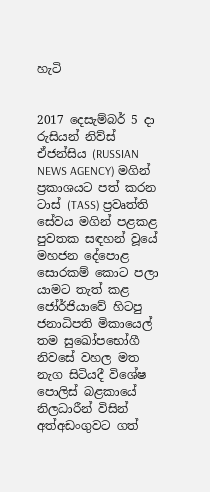හැටි


2017 දෙසැම්බර් 5 දා රුසියන් නිව්ස් ඒජන්සිය (RUSSIAN NEWS AGENCY) මගින් ප්‍රකාශයට පත් කරන ටාස් (TASS) ප්‍රවෘත්ති සේවය මගින් පළකළ පුවතක සඳහන් වූයේ මහජන දේපොළ සොරකම් කොට පලා යාමට තැත් කළ ජෝර්ජියාවේ හිටපු ජනාධිපති මිකායෙල් තම සුඛෝපභෝගී නිවසේ වහල මත නැග සිටියදී විශේෂ පොලිස් බළකායේ නිලධාරීන් විසින් අත්අඩංගුවට ගත්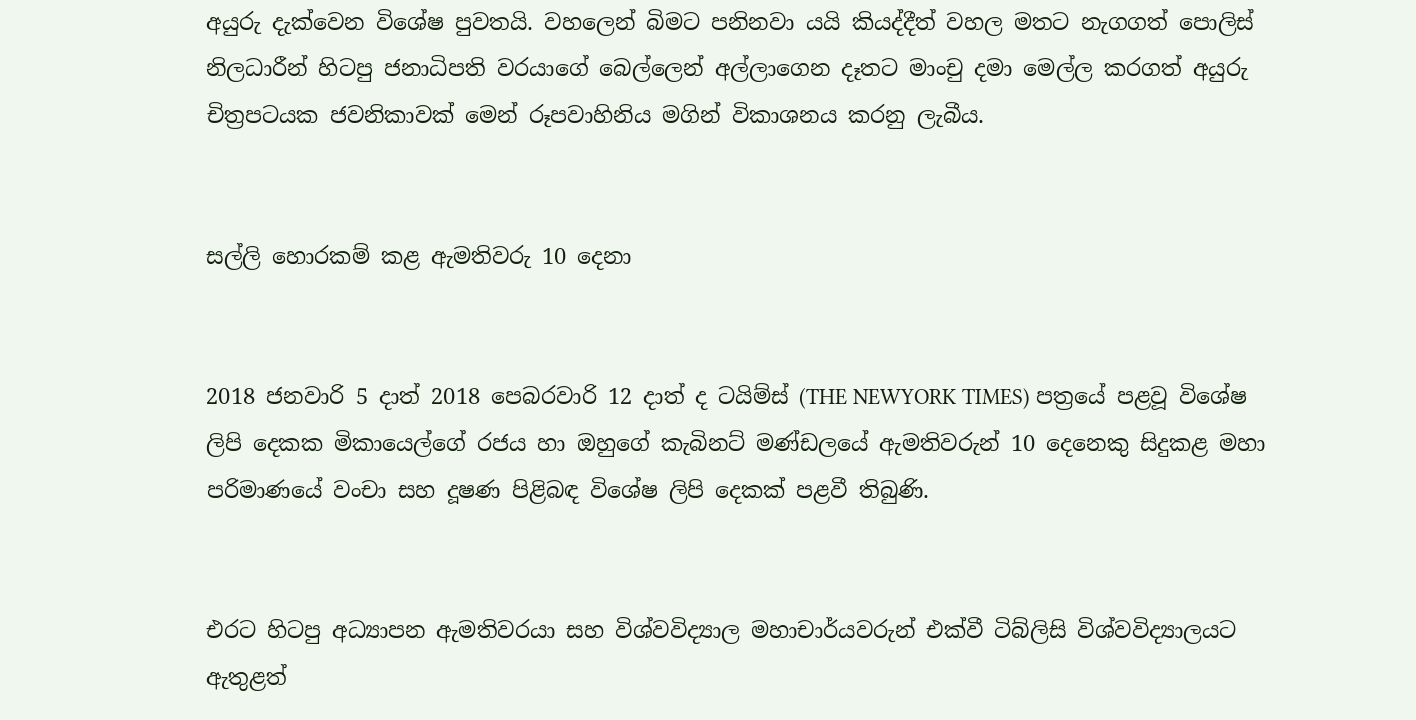අයුරු දැක්වෙන විශේෂ පුවතයි. වහලෙන් බිමට පනිනවා යයි කියද්දීත් වහල මතට නැගගත් පොලිස් නිලධාරීන් හිටපු ජනාධිපති වරයාගේ බෙල්ලෙන් අල්ලාගෙන දෑතට මාංචු දමා මෙල්ල කරගත් අයුරු චිත්‍රපටයක ජවනිකාවක් මෙන් රූපවාහිනිය මගින් විකාශනය කරනු ලැබීය.


සල්ලි හොරකම් කළ ඇමතිවරු 10 දෙනා


2018 ජනවාරි 5 දාත් 2018 පෙබරවාරි 12 දාත් ද ටයිම්ස් (THE NEWYORK TIMES) පත්‍රයේ පළවූ විශේෂ ලිපි දෙකක මිකායෙල්ගේ රජය හා ඔහුගේ කැබිනට් මණ්ඩලයේ ඇමතිවරුන් 10 දෙනෙකු සිදුකළ මහා පරිමාණයේ වංචා සහ දූෂණ පිළිබඳ විශේෂ ලිපි දෙකක් පළවී තිබුණි.


එරට හිටපු අධ්‍යාපන ඇමතිවරයා සහ විශ්වවිද්‍යාල මහාචාර්යවරුන් එක්වී ටිබ්ලිසි විශ්වවිද්‍යාලයට ඇතුළත්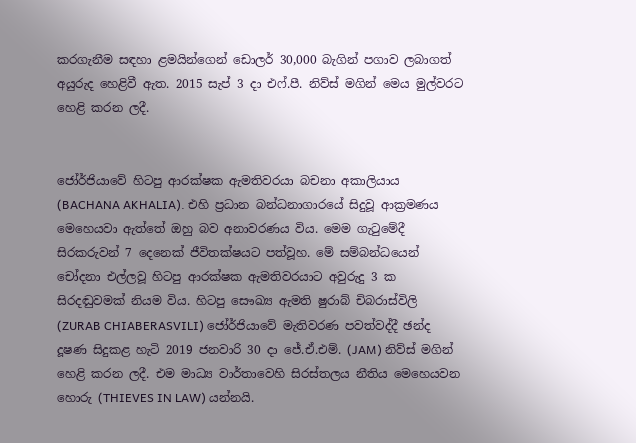කරගැනීම සඳහා ළමයින්ගෙන් ඩොලර් 30,000 බැගින් පගාව ලබාගත් අයුරුද හෙළිවී ඇත. 2015 සැප් 3 දා එෆ්.පී. නිව්ස් මගින් මෙය මුල්වරට හෙළි කරන ලදී.


ජෝර්ජියාවේ හිටපු ආරක්ෂක ඇමතිවරයා බචනා අකාලියාය (BACHANA AKHALIA). එහි ප්‍රධාන බන්ධනාගාරයේ සිදුවූ ආක්‍රමණය මෙහෙයවා ඇත්තේ ඔහු බව අනාවරණය විය. මෙම ගැටුමේදී සිරකරුවන් 7 දෙනෙක් ජීවිතක්ෂයට පත්වූහ. මේ සම්බන්ධයෙන් චෝදනා එල්ලවූ හිටපු ආරක්ෂක ඇමතිවරයාට අවුරුදු 3 ක සිරදඬුවමක් නියම විය. හිටපු සෞඛ්‍ය ඇමති ෂුරාබ් චිබරාස්විලි (ZURAB CHIABERASVILI) ජෝර්ජියාවේ මැතිවරණ පවත්වද්දී ඡන්ද දූෂණ සිදුකළ හැටි 2019 ජනවාරි 30 දා ජේ.ඒ.එම්. (JAM) නිව්ස් මගින් හෙළි කරන ලදී. එම මාධ්‍ය වාර්තාවෙහි සිරස්තලය නීතිය මෙහෙයවන හොරු (THIEVES IN LAW) යන්නයි.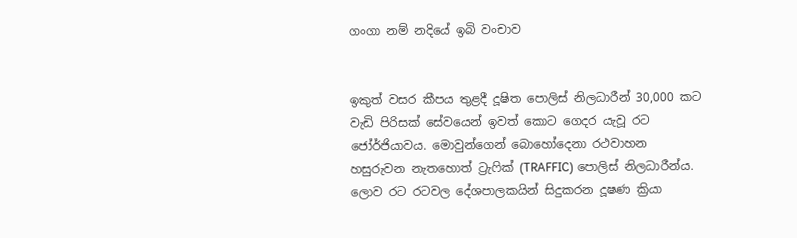ගංගා නම් නදියේ ඉබි වංචාව


ඉකුත් වසර කීපය තුළදී දූෂිත පොලිස් නිලධාරීන් 30,000 කට වැඩි පිරිසක් සේවයෙන් ඉවත් කොට ගෙදර යැවූ රට ජෝර්ජියාවය. මොවුන්ගෙන් බොහෝදෙනා රථවාහන හසුරුවන නැතහොත් ට්‍රැෆික් (TRAFFIC) පොලිස් නිලධාරීන්ය. ලොව රට රටවල දේශපාලකයින් සිදුකරන දූෂණ ක්‍රියා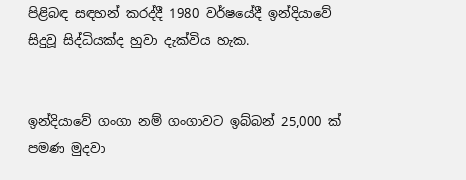පිළිබඳ සඳහන් කරද්දී 1980 වර්ෂයේදී ඉන්දියාවේ සිදුවූ සිද්ධියක්ද හුවා දැක්විය හැක.


ඉන්දියාවේ ගංගා නම් ගංගාවට ඉබ්බන් 25,000 ක් පමණ මුදවා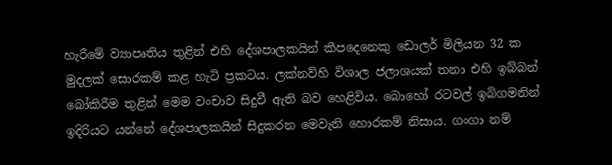හැරීමේ ව්‍යාපෘතිය තුළින් එහි දේශපාලකයින් කීපදෙනෙකු ඩොලර් මිලියන 32 ක මුදලක් සොරකම් කළ හැටි ප්‍රකටය. ලක්නව්හි විශාල ජලාශයක් තනා එහි ඉබ්බන් බෝකිරීම තුළින් මෙම වංචාව සිදුවී ඇති බව හෙළිවිය. බොහෝ රටවල් ඉබිගමනින් ඉදිරියට යන්නේ දේශපාලකයින් සිදුකරන මෙවැනි හොරකම් නිසාය. ගංගා නම්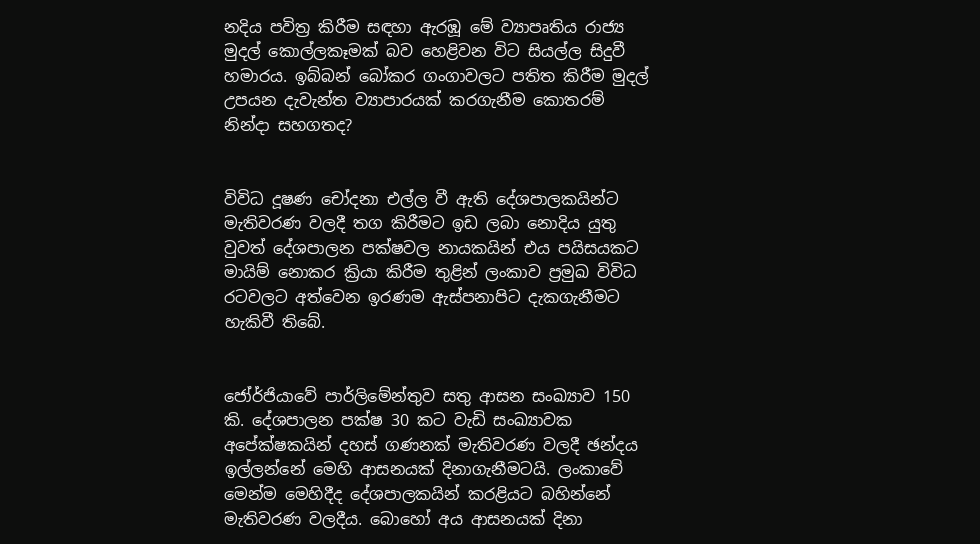නදිය පවිත්‍ර කිරීම සඳහා ඇරඹූ මේ ව්‍යාපෘතිය රාජ්‍ය මුදල් කොල්ලකෑමක් බව හෙළිවන විට සියල්ල සිදුවී හමාරය. ඉබ්බන් බෝකර ගංගාවලට පතිත කිරීම මුදල් උපයන දැවැන්ත ව්‍යාපාරයක් කරගැනීම කොතරම් නින්දා සහගතද?


විවිධ දූෂණ චෝදනා එල්ල වී ඇති දේශපාලකයින්ට මැතිවරණ වලදී තග කිරීමට ඉඩ ලබා නොදිය යුතු වුවත් දේශපාලන පක්ෂවල නායකයින් එය පයිසයකට මායිම් නොකර ක්‍රියා කිරීම තුළින් ලංකාව ප්‍රමුඛ විවිධ රටවලට අත්වෙන ඉරණම ඇස්පනාපිට දැකගැනීමට හැකිවී තිබේ.


ජෝර්ජියාවේ පාර්ලිමේන්තුව සතු ආසන සංඛ්‍යාව 150 කි. දේශපාලන පක්ෂ 30 කට වැඩි සංඛ්‍යාවක අපේක්ෂකයින් දහස් ගණනක් මැතිවරණ වලදී ඡන්දය ඉල්ලන්නේ මෙහි ආසනයක් දිනාගැනීමටයි. ලංකාවේ මෙන්ම මෙහිදීද දේශපාලකයින් කරළියට බහින්නේ මැතිවරණ වලදීය. බොහෝ අය ආසනයක් දිනා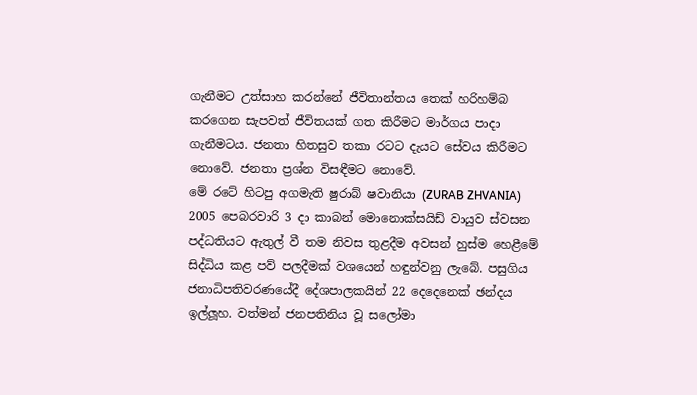ගැනීමට උත්සාහ කරන්නේ ජීවිතාන්තය තෙක් හරිහම්බ කරගෙන සැපවත් ජීවිතයක් ගත කිරීමට මාර්ගය පාදා ගැනීමටය. ජනතා හිතසුව තකා රටට දැයට සේවය කිරීමට නොවේ. ජනතා ප්‍රශ්න විසඳීමට නොවේ.
මේ රටේ හිටපු අගමැති ෂුරාබ් ෂවානියා (ZURAB ZHVANIA) 2005 පෙබරවාරි 3 දා කාබන් මොනොක්සයිඩ් වායුව ස්වසන පද්ධතියට ඇතුල් වී තම නිවස තුළදීම අවසන් හුස්ම හෙළීමේ සිද්ධිය කළ පව් පලදීමක් වශයෙන් හඳුන්වනු ලැබේ. පසුගිය ජනාධිපතිවරණයේදී දේශපාලකයින් 22 දෙදෙනෙක් ඡන්දය ඉල්ලූහ. වත්මන් ජනපතිනිය වූ සලෝමා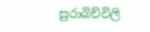සුරාබිච්විලි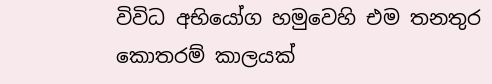විවිධ අභියෝග හමුවෙහි එම තනතුර කොතරම් කාලයක්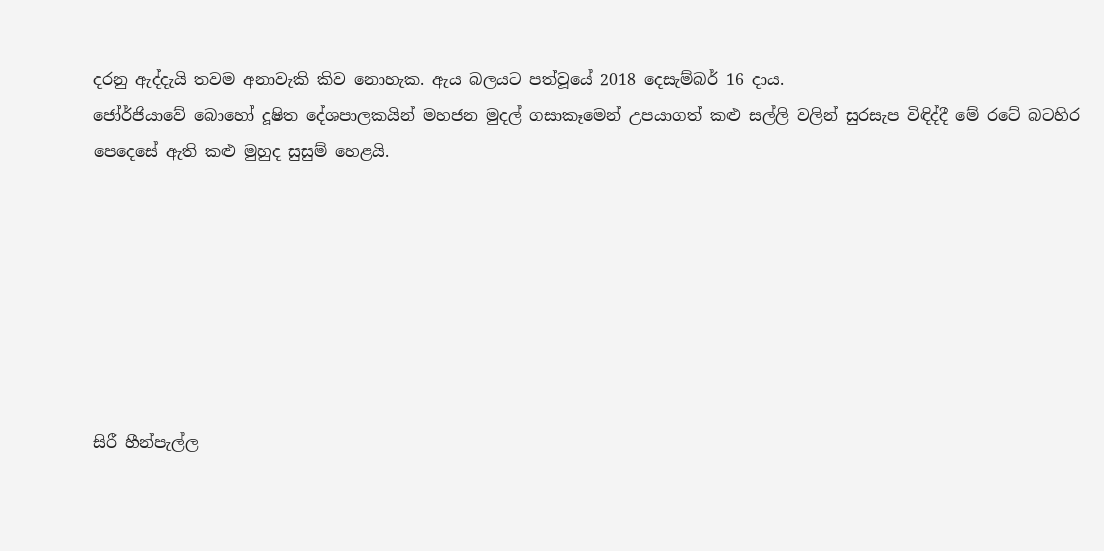දරනු ඇද්දැයි තවම අනාවැකි කිව නොහැක. ඇය බලයට පත්වූයේ 2018 දෙසැම්බර් 16 දාය.
ජෝර්ජියාවේ බොහෝ දූෂිත දේශපාලකයින් මහජන මුදල් ගසාකෑමෙන් උපයාගත් කළු සල්ලි වලින් සුරසැප විඳිද්දී මේ රටේ බටහිර පෙදෙසේ ඇති කළු මුහුද සුසුම් හෙළයි.







සිරී හීන්පැල්ල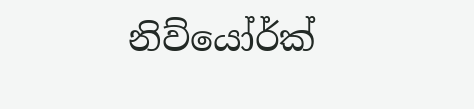නිව්යෝර්ක්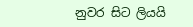නුවර සිට ලියයි